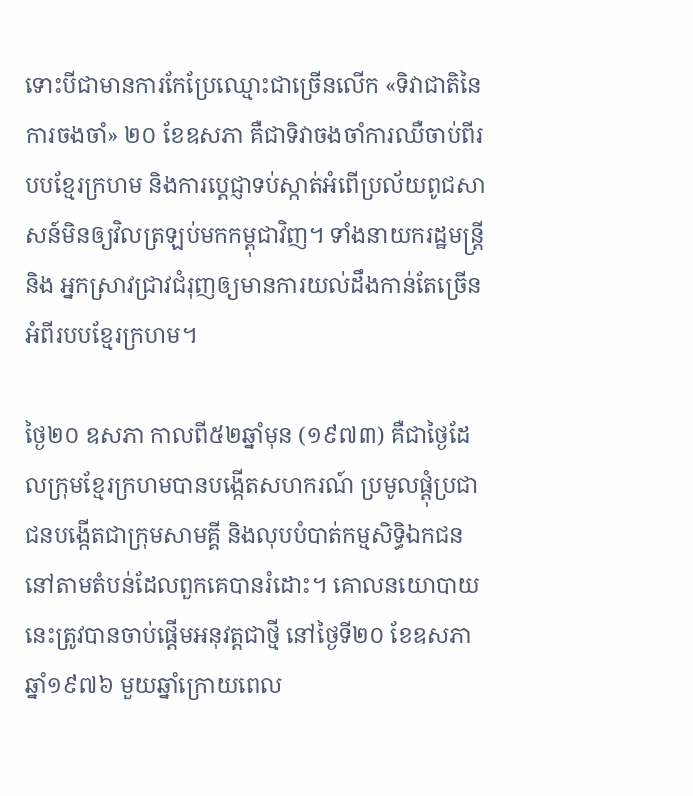ទោះបីជាមានការកែប្រែឈ្មោះជាច្រើនលើក «ទិវាជាតិនៃការចងចាំ» ២០ ខែឧសភា គឺជាទិវាចងចាំការឈឺចាប់ពីរបបខ្មែរក្រហម និងការប្ដេជ្ញាទប់ស្កាត់អំពើប្រល័យពូជសាសន៍មិនឲ្យវិលត្រឡប់មកកម្ពុជាវិញ។ ទាំងនាយករដ្ឋមន្ត្រី និង អ្នកស្រាវជ្រាវជំរុញឲ្យមានការយល់ដឹងកាន់តែច្រើនអំពីរបបខ្មែរក្រហម។

ថ្ងៃ២០ ឧសភា កាលពី៥២ឆ្នាំមុន (១៩៧៣) គឺជាថ្ងៃដែលក្រុមខ្មែរក្រហមបានបង្កើតសហករណ៍ ប្រមូលផ្ដុំប្រជាជនបង្កើតជាក្រុមសាមគ្គី និងលុបបំបាត់កម្មសិទ្ធិឯកជន នៅតាមតំបន់ដែលពួកគេបានរំដោះ។ គោលនយោបាយនេះត្រូវបានចាប់ផ្តើមអនុវត្តជាថ្មី នៅថ្ងៃទី២០ ខែឧសភា ឆ្នាំ១៩៧៦ មួយឆ្នាំក្រោយពេល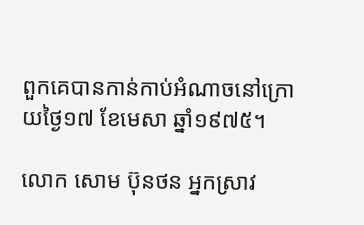ពួកគេបានកាន់កាប់អំណាចនៅក្រោយថ្ងៃ១៧ ខែមេសា ឆ្នាំ១៩៧៥។

លោក សោម ប៊ុនថន អ្នកស្រាវ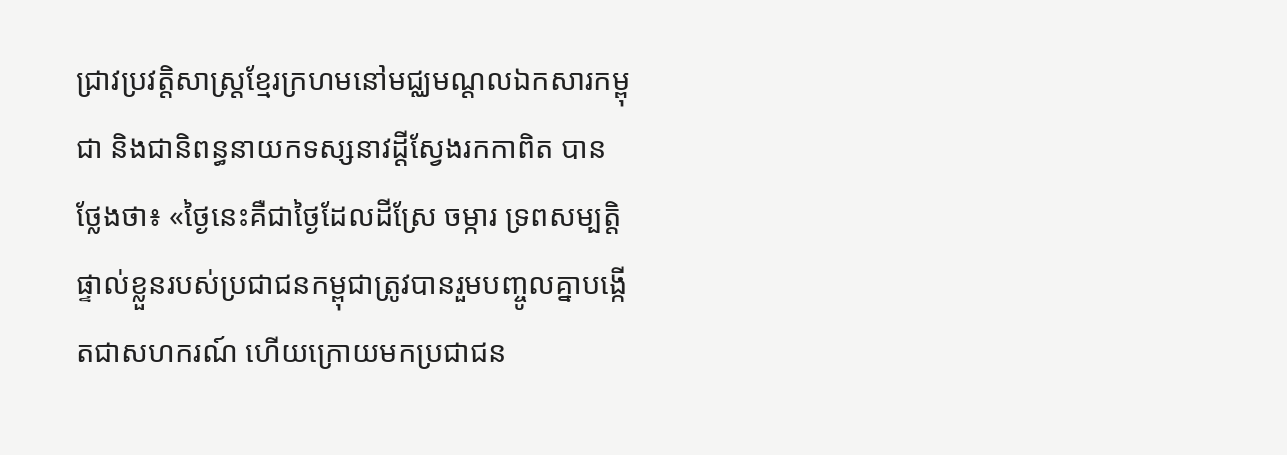ជ្រាវប្រវត្តិសាស្ត្រខ្មែរក្រហមនៅមជ្ឈមណ្ដលឯកសារកម្ពុជា និងជានិពន្ធនាយកទស្សនាវដ្ដីស្វែងរកកាពិត បានថ្លែងថា៖ «ថ្ងៃនេះគឺជាថ្ងៃដែលដីស្រែ ចម្ការ ទ្រពសម្បត្តិផ្ទាល់ខ្លួនរបស់ប្រជាជនកម្ពុជាត្រូវបានរួមបញ្ចូលគ្នាបង្កើតជាសហករណ៍ ហើយក្រោយមកប្រជាជន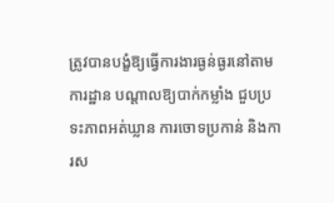ត្រូវបានបង្ខំឱ្យធ្វើការងារធ្ងន់ធ្ងរនៅតាមការដ្ឋាន បណ្តាលឱ្យបាក់កម្លាំង ជួបប្រទះភាពអត់ឃ្លាន ការចោទប្រកាន់ និងការស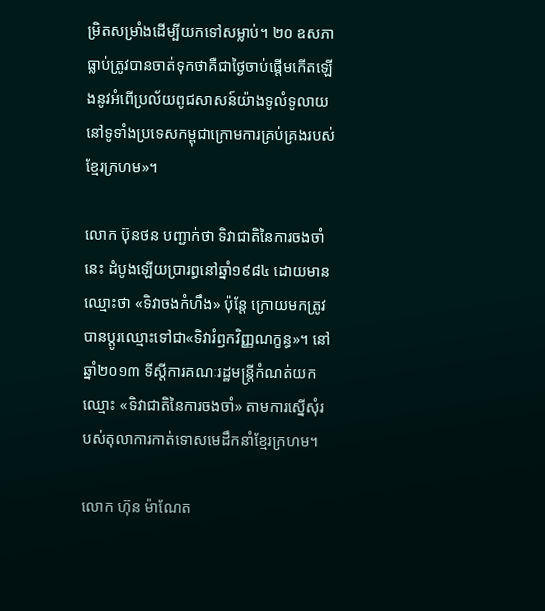ម្រិតសម្រាំងដើម្បីយកទៅសម្លាប់។ ២០ ឧសភា ធ្លាប់ត្រូវបានចាត់ទុកថាគឺជាថ្ងៃចាប់ផ្តើមកើតឡើងនូវអំពើប្រល័យពូជសាសន៍យ៉ាងទូលំទូលាយ នៅទូទាំងប្រទេសកម្ពុជាក្រោមការគ្រប់គ្រងរបស់ខ្មែរក្រហម»។

លោក ប៊ុនថន បញ្ជាក់ថា ទិវាជាតិនៃការចងចាំនេះ ដំបូងឡើយប្រារព្ធនៅឆ្នាំ១៩៨៤ ដោយមានឈ្មោះថា «ទិវាចងកំហឹង» ប៉ុន្តែ ក្រោយមកត្រូវបានប្ដូរឈ្មោះទៅជា«ទិវារំឭកវិញ្ញណក្ខន្ធ»។ នៅឆ្នាំ២០១៣ ទីស្ដីការគណៈរដ្ឋមន្ត្រីកំណត់យកឈ្មោះ «ទិវាជាតិនៃការចងចាំ» តាមការស្នើសុំរបស់តុលាការកាត់ទោសមេដឹកនាំខ្មែរក្រហម។

លោក ហ៊ុន ម៉ាណែត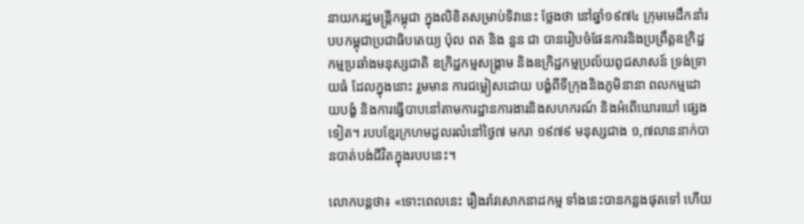នាយករដ្ឋមន្ត្រីកម្ពុជា ក្នុងលិខិតសម្រាប់ទិវានេះ ថ្លែងថា នៅឆ្នាំ១៩៧៤ ក្រុមមេដឹកនាំរបបកម្ពុជាប្រជាធិបតេយ្យ ប៉ុល ពត និង នួន ជា បានរៀបចំផែនការនិងប្រព្រឹត្តឧក្រិដ្ឋកម្មប្រឆាំងមនុស្សជាតិ ឧក្រិដ្ឋកម្មសង្គ្រាម និងឧក្រិដ្ឋកម្មប្រល័យពូជសាសន៍ ទ្រង់ទ្រាយធំ ដែលក្នុងនោះ រួមមាន ការជម្លៀសដោយ បង្ខំពីទីក្រុងនិងភូមិនានា ពលកម្មដោយបង្ខំ និងការធ្វើបាបនៅតាមការដ្ឋានការងារនិងសហករណ៍ និងអំពើឃោរឃៅ ផ្សេងទៀត។ របបខ្មែរក្រហមដួលរលំនៅថ្ងៃ៧ មករា ១៩៧៩ មនុស្សជាង ១,៧លាននាក់បានបាត់បង់ជីវិតក្នុងរបបនេះ។

លោកបន្តថា៖ «ទោះពេលនេះ រឿងរ៉ាវសោកនាដកម្ម ទាំងនេះបានកន្លងផុតទៅ ហើយ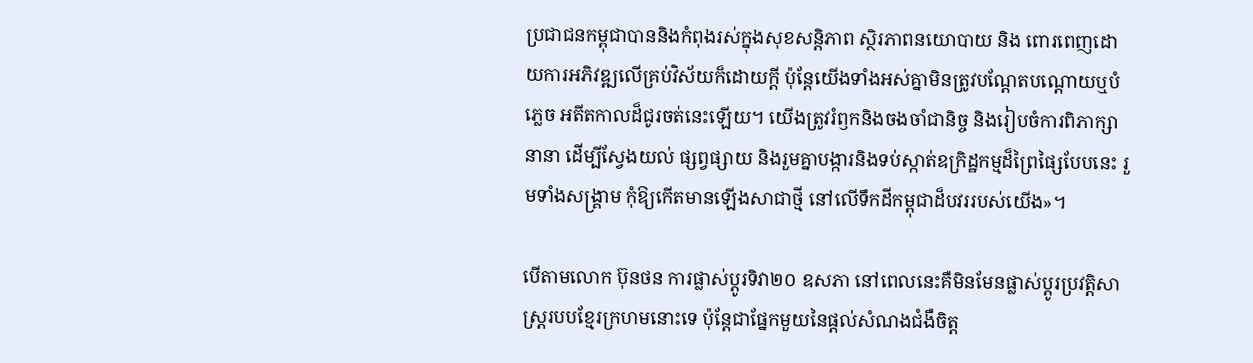ប្រជាជនកម្ពុជាបាននិងកំពុងរស់ក្នុងសុខសន្តិភាព ស្ថិរភាពនយោបាយ និង ពោរពេញដោយការអភិវឌ្ឍលើគ្រប់វិស័យក៏ដោយក្តី ប៉ុន្តែយើងទាំងអស់គ្នាមិនត្រូវបណ្តែតបណ្តោយឬបំភ្លេច អតីតកាលដ៏ជូរចត់នេះឡើយ។ យើងត្រូវរំឭកនិងចងចាំជានិច្ច និងរៀបចំការពិភាក្សានានា ដើម្បីស្វែងយល់ ផ្សព្វផ្សាយ និងរួមគ្នាបង្ការនិងទប់ស្កាត់ឧក្រិដ្ឋកម្មដ៏ព្រៃផ្សៃបែបនេះ រួមទាំងសង្គ្រាម កុំឱ្យកើតមានឡើងសាជាថ្មី នៅលើទឹកដីកម្ពុជាដ៏បវររបស់យើង»។

បើតាមលោក ប៊ុនថន ការផ្លាស់ប្តូរទិវា២០ ឧសភា នៅពេលនេះគឺមិនមែនផ្លាស់ប្តូរប្រវត្តិសាស្រ្តរបបខ្មែរក្រហមនោះទេ ប៉ុន្តែជាផ្នែកមួយនៃផ្តល់សំណងជំងឺចិត្ត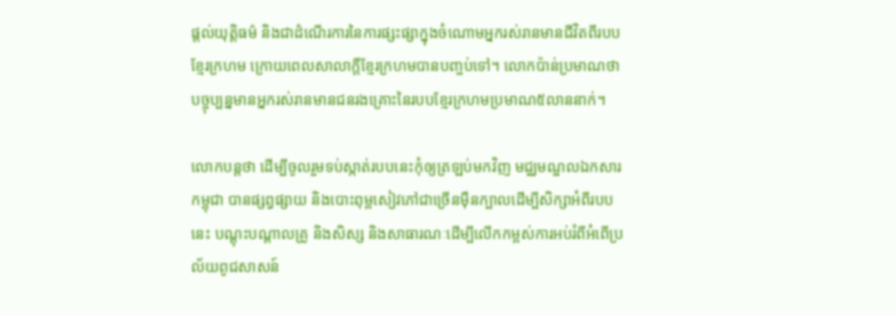ផ្តល់យុត្តិធម៌ និងជាដំណើរការនៃការផ្សះផ្សាក្នុងចំណោមអ្នករស់រានមានជីវិតពីរបបខ្មែរក្រហម ក្រោយពេលសាលាក្ដីខ្មែរក្រហមបានបញ្ចប់ទៅ។ លោកប៉ាន់ប្រមាណថា បច្ចុប្បន្នមានអ្នករស់រានមានជនរងគ្រោះនៃរបបខ្មែរក្រហមប្រមាណ៥លាននាក់។

លោកបន្តថា ដើម្បីចូលរួមទប់ស្កាត់របបនេះកុំឲ្យត្រឡប់មកវិញ មជ្ឈមណ្ឌលឯកសារកម្ពុជា បានផ្សព្វផ្សាយ និងបោះពុម្ពសៀវភៅជាច្រើនម៉ឺនក្បាលដើម្បីសិក្សាអំពីរបបនេះ បណ្ដុះបណ្ដាលគ្រូ និងសិស្ស និងសាធារណៈដើម្បីលើកកម្ពស់ការអប់រំពីអំពើប្រល័យពូជសាសន៍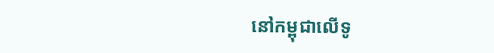នៅកម្ពុជាលើទូ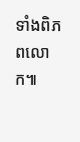ទាំងពិភពលោក៕